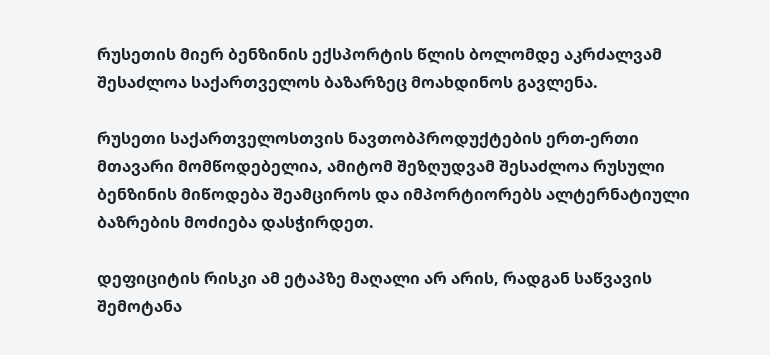რუსეთის მიერ ბენზინის ექსპორტის წლის ბოლომდე აკრძალვამ შესაძლოა საქართველოს ბაზარზეც მოახდინოს გავლენა.

რუსეთი საქართველოსთვის ნავთობპროდუქტების ერთ-ერთი მთავარი მომწოდებელია, ამიტომ შეზღუდვამ შესაძლოა რუსული ბენზინის მიწოდება შეამციროს და იმპორტიორებს ალტერნატიული ბაზრების მოძიება დასჭირდეთ.

დეფიციტის რისკი ამ ეტაპზე მაღალი არ არის, რადგან საწვავის შემოტანა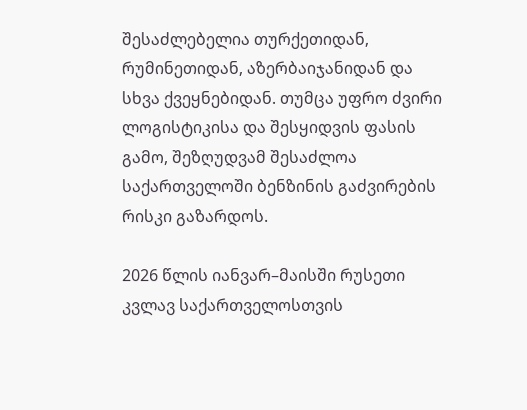შესაძლებელია თურქეთიდან, რუმინეთიდან, აზერბაიჯანიდან და სხვა ქვეყნებიდან. თუმცა უფრო ძვირი ლოგისტიკისა და შესყიდვის ფასის გამო, შეზღუდვამ შესაძლოა საქართველოში ბენზინის გაძვირების რისკი გაზარდოს.

2026 წლის იანვარ–მაისში რუსეთი კვლავ საქართველოსთვის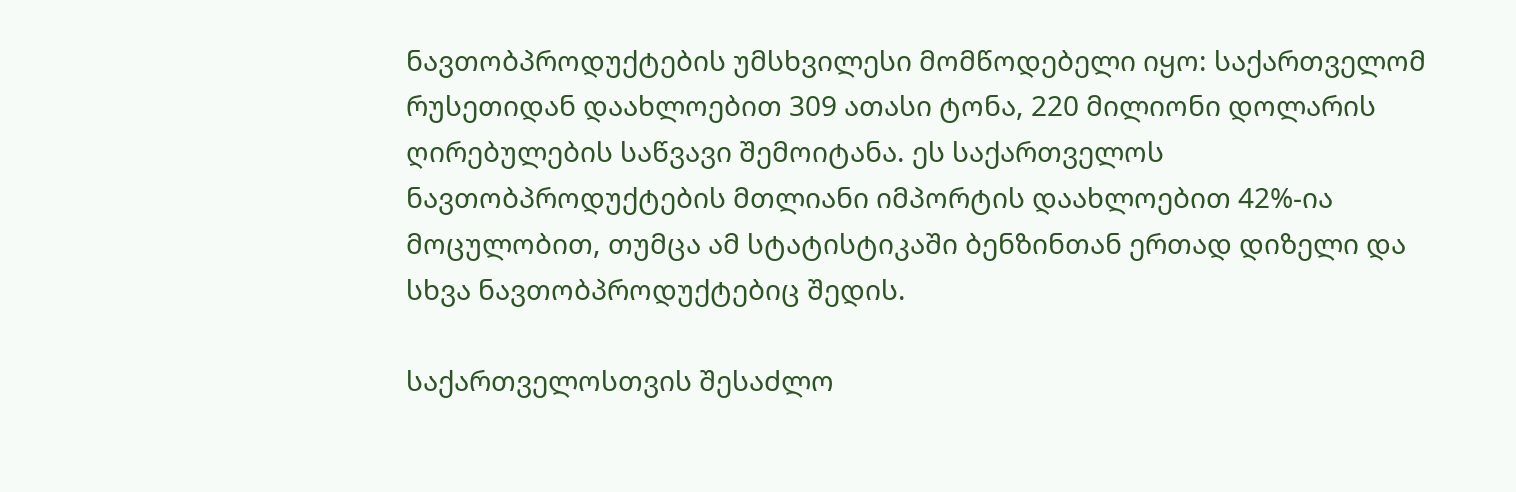ნავთობპროდუქტების უმსხვილესი მომწოდებელი იყო: საქართველომ რუსეთიდან დაახლოებით 309 ათასი ტონა, 220 მილიონი დოლარის ღირებულების საწვავი შემოიტანა. ეს საქართველოს ნავთობპროდუქტების მთლიანი იმპორტის დაახლოებით 42%-ია მოცულობით, თუმცა ამ სტატისტიკაში ბენზინთან ერთად დიზელი და სხვა ნავთობპროდუქტებიც შედის.

საქართველოსთვის შესაძლო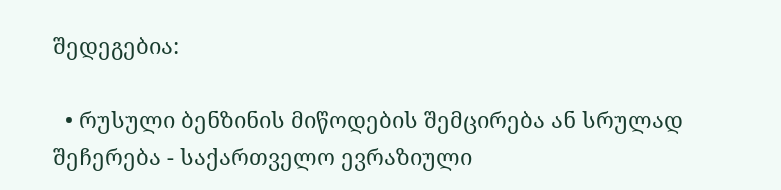შედეგებია:

  • რუსული ბენზინის მიწოდების შემცირება ან სრულად შეჩერება - საქართველო ევრაზიული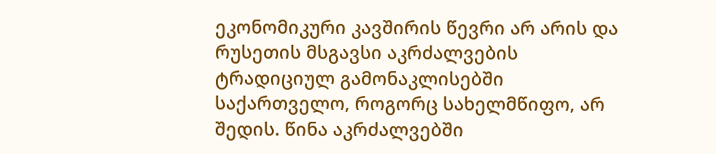ეკონომიკური კავშირის წევრი არ არის და რუსეთის მსგავსი აკრძალვების ტრადიციულ გამონაკლისებში საქართველო, როგორც სახელმწიფო, არ შედის. წინა აკრძალვებში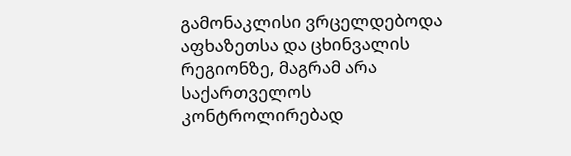გამონაკლისი ვრცელდებოდა აფხაზეთსა და ცხინვალის რეგიონზე, მაგრამ არა საქართველოს კონტროლირებად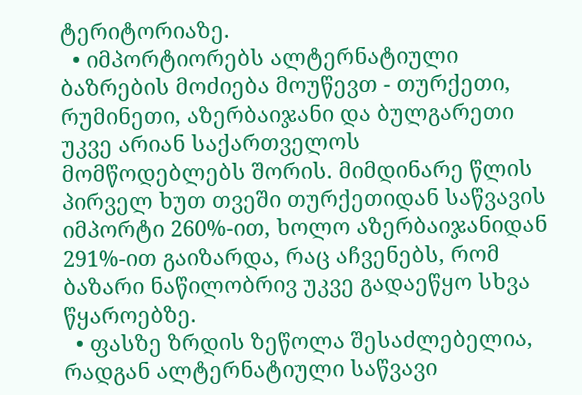ტერიტორიაზე.
  • იმპორტიორებს ალტერნატიული ბაზრების მოძიება მოუწევთ - თურქეთი, რუმინეთი, აზერბაიჯანი და ბულგარეთი უკვე არიან საქართველოს მომწოდებლებს შორის. მიმდინარე წლის პირველ ხუთ თვეში თურქეთიდან საწვავის იმპორტი 260%-ით, ხოლო აზერბაიჯანიდან 291%-ით გაიზარდა, რაც აჩვენებს, რომ ბაზარი ნაწილობრივ უკვე გადაეწყო სხვა წყაროებზე.
  • ფასზე ზრდის ზეწოლა შესაძლებელია, რადგან ალტერნატიული საწვავი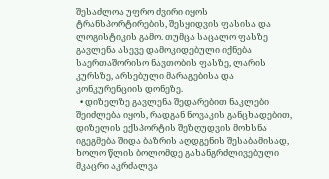შესაძლოა უფრო ძვირი იყოს ტრანსპორტირების, შესყიდვის ფასისა და ლოგისტიკის გამო. თუმცა საცალო ფასზე გავლენა ასევე დამოკიდებული იქნება საერთაშორისო ნავთობის ფასზე, ლარის კურსზე, არსებული მარაგებისა და კონკურენციის დონეზე.
  • დიზელზე გავლენა შედარებით ნაკლები შეიძლება იყოს, რადგან ნოვაკის განცხადებით, დიზელის ექსპორტის შეზღუდვის მოხსნა იგეგმება შიდა ბაზრის აღდგენის შესაბამისად, ხოლო წლის ბოლომდე გახანგრძლივებული მკაცრი აკრძალვა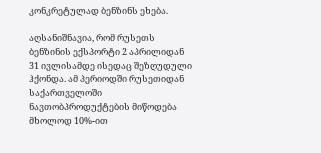კონკრეტულად ბენზინს ეხება.

აღსანიშნავია, რომ რუსეთს ბენზინის ექსპორტი 2 აპრილიდან 31 ივლისამდე ისედაც შეზღუდული ჰქონდა. ამ პერიოდში რუსეთიდან საქართველოში ნავთობპროდუქტების მიწოდება მხოლოდ 10%-ით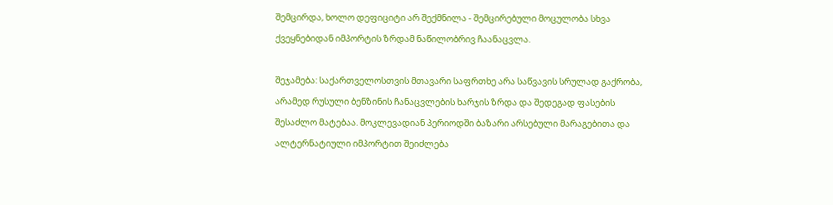შემცირდა, ხოლო დეფიციტი არ შექმნილა - შემცირებული მოცულობა სხვა ქვეყნებიდან იმპორტის ზრდამ ნაწილობრივ ჩაანაცვლა.

შეჯამება: საქართველოსთვის მთავარი საფრთხე არა საწვავის სრულად გაქრობა, არამედ რუსული ბენზინის ჩანაცვლების ხარჯის ზრდა და შედეგად ფასების შესაძლო მატებაა. მოკლევადიან პერიოდში ბაზარი არსებული მარაგებითა და ალტერნატიული იმპორტით შეიძლება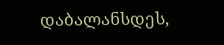დაბალანსდეს,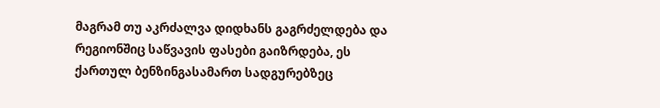მაგრამ თუ აკრძალვა დიდხანს გაგრძელდება და რეგიონშიც საწვავის ფასები გაიზრდება, ეს ქართულ ბენზინგასამართ სადგურებზეც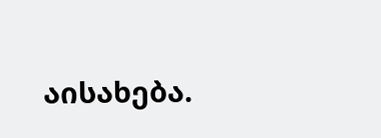აისახება.